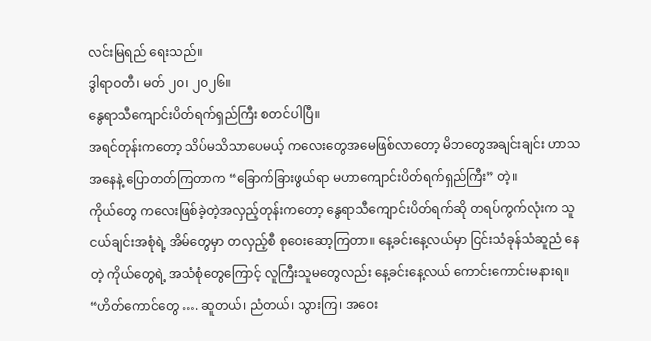လင်းမြရည် ရေးသည်။
ဒွါရာဝတီ၊ မတ် ၂၀၊ ၂၀၂၆။
နွေရာသီကျောင်းပိတ်ရက်ရှည်ကြီး စတင်ပါပြီ။
အရင်တုန်းကတော့ သိပ်မသိသာပေမယ့် ကလေးတွေအမေဖြစ်လာတော့ မိဘတွေအချင်းချင်း ဟာသအနေနဲ့ ပြောတတ်ကြတာက “ခြောက်ခြားဖွယ်ရာ မဟာကျောင်းပိတ်ရက်ရှည်ကြီး” တဲ့။
ကိုယ်တွေ ကလေးဖြစ်ခဲ့တဲ့အလှည့်တုန်းကတော့ နွေရာသီကျောင်းပိတ်ရက်ဆို တရပ်ကွက်လုံးက သူငယ်ချင်းအစုံရဲ့ အိမ်တွေမှာ တလှည့်စီ စုဝေးဆော့ကြတာ။ နေ့ခင်းနေ့လယ်မှာ ငြင်းသံခုန်သံဆူညံ နေတဲ့ ကိုယ်တွေရဲ့ အသံစုံတွေကြောင့် လူကြီးသူမတွေလည်း နေ့ခင်းနေ့လယ် ကောင်းကောင်းမနားရ။
“ဟိတ်ကောင်တွေ …. ဆူတယ်၊ ညံတယ်၊ သွားကြ၊ အဝေး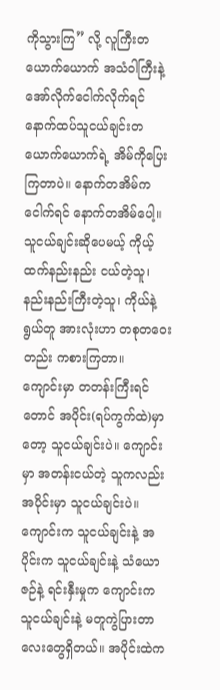ကိုသွားကြ” လို့ လူကြီးတယောက်ယောက် အသံဝါကြီးနဲ့ အော်လိုက်ငေါက်လိုက်ရင် နောက်ထပ်သူငယ်ချင်းတယောက်ယောက်ရဲ့ အိမ်ကိုပြေးကြတာပဲ။ နောက်တအိမ်ကငေါက်ရင် နောက်တအိမ်ပေါ့။ သူငယ်ချင်းဆိုပေမယ့် ကိုယ့်ထက်နည်းနည်း ငယ်တဲ့သူ၊ နည်းနည်းကြီးတဲ့သူ၊ ကိုယ်နဲ့ရွယ်တူ အားလုံးဟာ တစုတဝေးတည်း ကစားကြတာ။
ကျောင်းမှာ တတန်းကြီးရင်တောင် အပိုင်း(ရပ်ကွက်ထဲ)မှာတော့ သူငယ်ချင်းပဲ။ ကျောင်းမှာ အတန်းငယ်တဲ့ သူကလည်း အပိုင်းမှာ သူငယ်ချင်းပဲ။ ကျောင်းက သူငယ်ချင်းနဲ့ အပိုင်းက သူငယ်ချင်းနဲ့ သံယောဇဉ်နဲ့ ရင်းနှီးမှုက ကျောင်းက သူငယ်ချင်းနဲ့ မတူကွဲပြားတာလေးတွေရှိတယ်။ အပိုင်းထဲက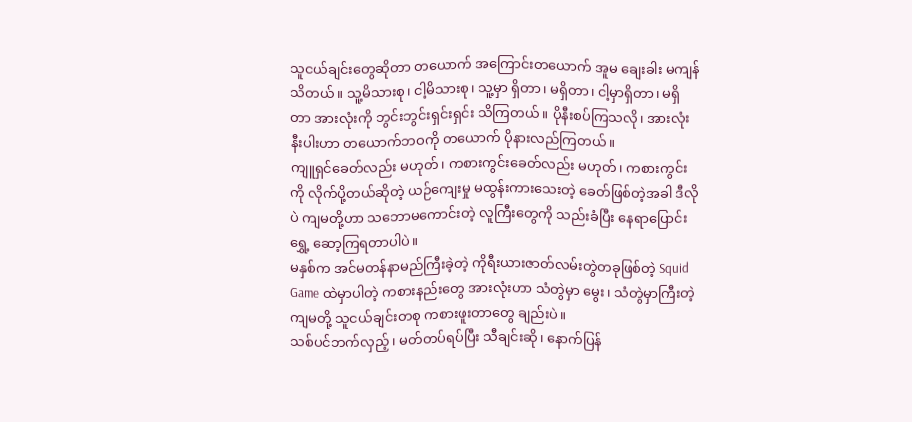သူငယ်ချင်းတွေဆိုတာ တယောက် အကြောင်းတယောက် အူမ ချေးခါး မကျန်သိတယ်။ သူ့မိသားစု၊ ငါ့မိသားစု၊ သူ့မှာ ရှိတာ၊ မရှိတာ၊ ငါ့မှာရှိတာ၊ မရှိတာ အားလုံးကို ဘွင်းဘွင်းရှင်းရှင်း သိကြတယ်။ ပိုနီးစပ်ကြသလို၊ အားလုံးနီးပါးဟာ တယောက်ဘဝကို တယောက် ပိုနားလည်ကြတယ်။
ကျူရှင်ခေတ်လည်း မဟုတ်၊ ကစားကွင်းခေတ်လည်း မဟုတ်၊ ကစားကွင်းကို လိုက်ပို့တယ်ဆိုတဲ့ ယဉ်ကျေးမှု မထွန်းကားသေးတဲ့ ခေတ်ဖြစ်တဲ့အခါ ဒီလိုပဲ ကျမတို့ဟာ သဘောမကောင်းတဲ့ လူကြီးတွေကို သည်းခံပြီး နေရာပြောင်းရွှေ့ ဆော့ကြရတာပါပဲ။
မနှစ်က အင်မတန်နာမည်ကြီးခဲ့တဲ့ ကိုရီးယားဇာတ်လမ်းတွဲတခုဖြစ်တဲ့ Squid Game ထဲမှာပါတဲ့ ကစားနည်းတွေ အားလုံးဟာ သံတွဲမှာ မွေး၊ သံတွဲမှာကြီးတဲ့ ကျမတို့ သူငယ်ချင်းတစု ကစားဖူးတာတွေ ချည်းပဲ။
သစ်ပင်ဘက်လှည့်၊ မတ်တပ်ရပ်ပြီး သီချင်းဆို၊ နောက်ပြန်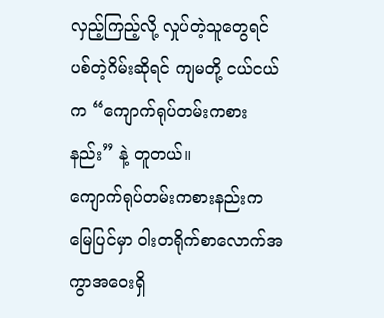လှည့်ကြည့်လို့ လှုပ်တဲ့သူတွေရင် ပစ်တဲ့ဂိမ်းဆိုရင် ကျမတို့ ငယ်ငယ်က “ကျောက်ရုပ်တမ်းကစားနည်း” နဲ့ တူတယ်။
ကျောက်ရုပ်တမ်းကစားနည်းက မြေပြင်မှာ ဝါးတရိုက်စာလောက်အကွာအဝေးရှိ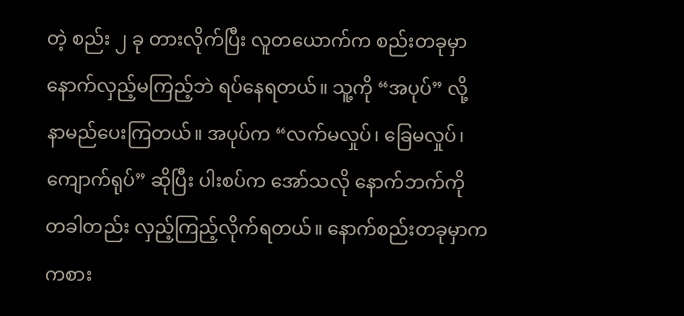တဲ့ စည်း ၂ ခု တားလိုက်ပြီး လူတယောက်က စည်းတခုမှာ နောက်လှည့်မကြည့်ဘဲ ရပ်နေရတယ်။ သူ့ကို “အပုပ်” လို့ နာမည်ပေးကြတယ်။ အပုပ်က “လက်မလှုပ်၊ ခြေမလှုပ်၊ ကျောက်ရုပ်” ဆိုပြီး ပါးစပ်က အော်သလို နောက်ဘက်ကို တခါတည်း လှည့်ကြည့်လိုက်ရတယ်။ နောက်စည်းတခုမှာက ကစား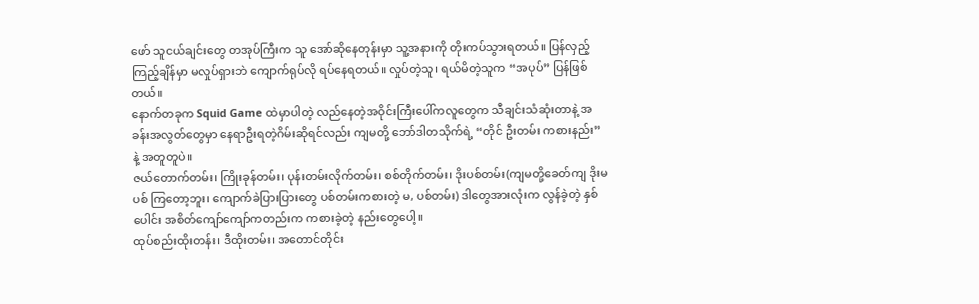ဖော် သူငယ်ချင်းတွေ တအုပ်ကြီးက သူ အော်ဆိုနေတုန်းမှာ သူ့အနားကို တိုးကပ်သွားရတယ်။ ပြန်လှည့်ကြည့်ချိန်မှာ မလှုပ်ရှားဘဲ ကျောက်ရုပ်လို ရပ်နေရတယ်။ လှုပ်တဲ့သူ၊ ရယ်မိတဲ့သူက “အပုပ်” ပြန်ဖြစ်တယ်။
နောက်တခုက Squid Game ထဲမှာပါတဲ့ လည်နေတဲ့အဝိုင်းကြီးပေါ်ကလူတွေက သီချင်းသံဆုံးတာနဲ့ အခန်းအလွတ်တွေမှာ နေရာဦးရတဲ့ဂိမ်းဆိုရင်လည်း ကျမတို့ ဘော်ဒါတသိုက်ရဲ့ “တိုင် ဦးတမ်း ကစားနည်း” နဲ့ အတူတူပဲ။
ဇယ်တောက်တမ်း၊ ကြိုးခုန်တမ်း၊ ပုန်းတမ်းလိုက်တမ်း၊ စစ်တိုက်တမ်း၊ ဒိုးပစ်တမ်း(ကျမတို့ခေတ်ကျ ဒိုးမပစ် ကြတော့ဘူး၊ ကျောက်ခဲပြားပြားတွေ ပစ်တမ်းကစားတဲ့ မ, ပစ်တမ်း) ဒါတွေအားလုံးက လွန်ခဲ့တဲ့ နှစ်ပေါင်း အစိတ်ကျော်ကျော်ကတည်းက ကစားခဲ့တဲ့ နည်းတွေပေါ့။
ထုပ်စည်းထိုးတန်း၊ ဒီထိုးတမ်း၊ အတောင်တိုင်း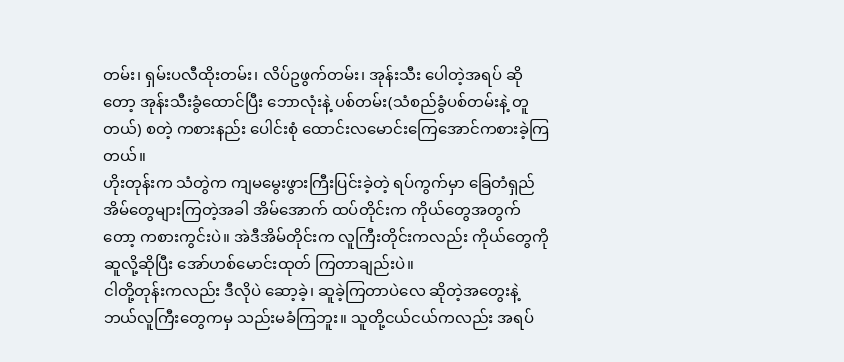တမ်း၊ ရှမ်းပလီထိုးတမ်း၊ လိပ်ဥဖွက်တမ်း၊ အုန်းသီး ပေါတဲ့အရပ် ဆိုတော့ အုန်းသီးခွံထောင်ပြီး ဘောလုံးနဲ့ ပစ်တမ်း(သံစည်ခွံပစ်တမ်းနဲ့ တူတယ်) စတဲ့ ကစားနည်း ပေါင်းစုံ ထောင်းလမောင်းကြေအောင်ကစားခဲ့ကြတယ်။
ဟိုးတုန်းက သံတွဲက ကျမမွေးဖွားကြီးပြင်းခဲ့တဲ့ ရပ်ကွက်မှာ ခြေတံရှည်အိမ်တွေများကြတဲ့အခါ အိမ်အောက် ထပ်တိုင်းက ကိုယ်တွေအတွက်တော့ ကစားကွင်းပဲ။ အဲဒီအိမ်တိုင်းက လူကြီးတိုင်းကလည်း ကိုယ်တွေကို ဆူလို့ဆိုပြီး အော်ဟစ်မောင်းထုတ် ကြတာချည်းပဲ။
ငါတို့တုန်းကလည်း ဒီလိုပဲ ဆော့ခဲ့၊ ဆူခဲ့ကြတာပဲလေ ဆိုတဲ့အတွေးနဲ့ ဘယ်လူကြီးတွေကမှ သည်းမခံကြဘူး။ သူတို့ငယ်ငယ်ကလည်း အရပ်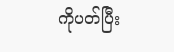ကိုပတ်ပြီး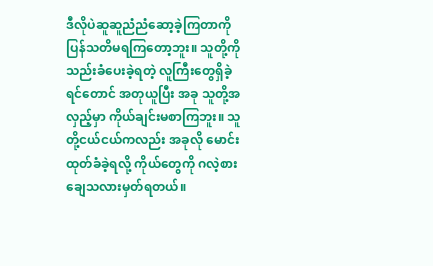ဒီလိုပဲဆူဆူညံညံဆော့ခဲ့ကြတာကို ပြန်သတိမရကြတော့ဘူး။ သူတို့ကို သည်းခံပေးခဲ့ရတဲ့ လူကြီးတွေရှိခဲ့ရင်တောင် အတုယူပြီး အခု သူတို့အလှည့်မှာ ကိုယ်ချင်းမစာကြဘူး။ သူတို့ငယ်ငယ်ကလည်း အခုလို မောင်းထုတ်ခံခဲ့ရလို့ ကိုယ်တွေကို ဂလဲ့စားချေသလားမှတ်ရတယ်။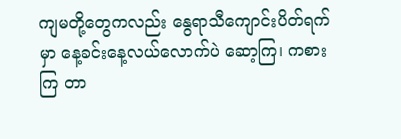ကျမတို့တွေကလည်း နွေရာသီကျောင်းပိတ်ရက်မှာ နေ့ခင်းနေ့လယ်လောက်ပဲ ဆော့ကြ၊ ကစားကြ တာ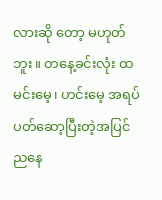လားဆို တော့ မဟုတ်ဘူး။ တနေ့ခင်းလုံး ထမင်းမေ့၊ ဟင်းမေ့ အရပ်ပတ်ဆော့ပြီးတဲ့အပြင် ညနေ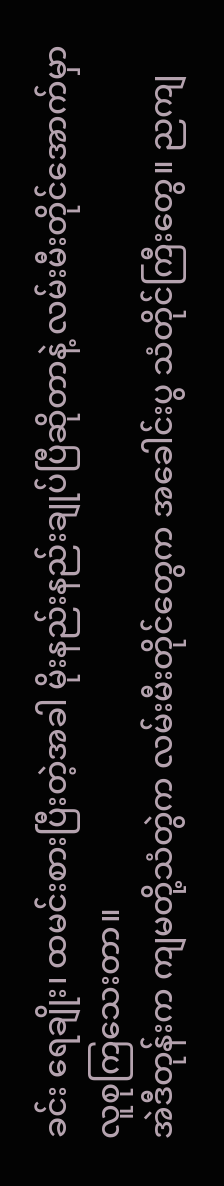ခင်း ရေချိုး၊ ထမင်းစားပြီးတဲ့အခါ မိုးနည်းနည်းချုပ်ပြီဆိုတာနဲ့ လမ်းမီးတိုင်အောက်မှာ လူစုကြသေးတာ။
အဲဒီတုန်းက ကျမတို့သံတွဲက လမ်းမီးတိုင်တွေက အခေါင်းပွ သံတိုင်ကြီးတွေ။ ညကျ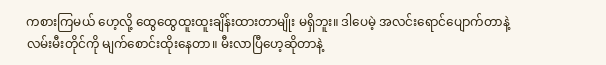ကစားကြမယ် ဟေ့လို့ ထွေထွေထူးထူးချိန်းထားတာမျိုး မရှိဘူး။ ဒါပေမဲ့ အလင်းရောင်ပျောက်တာနဲ့ လမ်းမီးတိုင်ကို မျက်စောင်းထိုးနေတာ။ မီးလာပြီဟေ့ဆိုတာနဲ့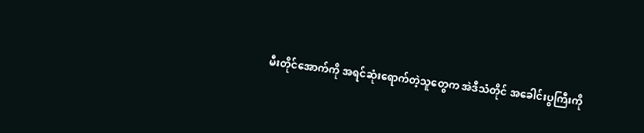မီးတိုင်အောက်ကို အရင်ဆုံးရောက်တဲ့သူတွေက အဲဒီသံတိုင် အခေါင်းပွကြီးကို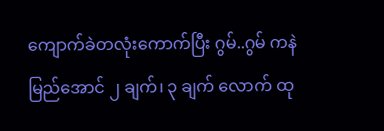ကျောက်ခဲတလုံးကောက်ပြီး ဂွမ်..ဂွမ် ကနဲမြည်အောင် ၂ ချက်၊ ၃ ချက် လောက် ထု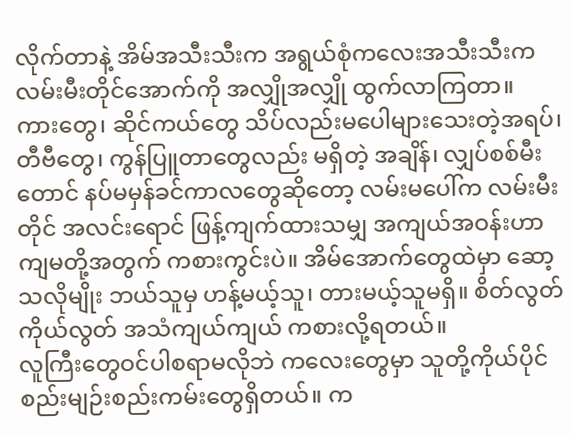လိုက်တာနဲ့ အိမ်အသီးသီးက အရွယ်စုံကလေးအသီးသီးက လမ်းမီးတိုင်အောက်ကို အလျှိုအလျှို ထွက်လာကြတာ။
ကားတွေ၊ ဆိုင်ကယ်တွေ သိပ်လည်းမပေါများသေးတဲ့အရပ်၊ တီဗီတွေ၊ ကွန်ပြူတာတွေလည်း မရှိတဲ့ အချိန်၊ လျှပ်စစ်မီးတောင် နပ်မမှန်ခင်ကာလတွေဆိုတော့ လမ်းမပေါ်က လမ်းမီးတိုင် အလင်းရောင် ဖြန့်ကျက်ထားသမျှ အကျယ်အဝန်းဟာ ကျမတို့အတွက် ကစားကွင်းပဲ။ အိမ်အောက်တွေထဲမှာ ဆော့သလိုမျိုး ဘယ်သူမှ ဟန့်မယ့်သူ၊ တားမယ့်သူမရှိ။ စိတ်လွတ်ကိုယ်လွတ် အသံကျယ်ကျယ် ကစားလို့ရတယ်။
လူကြီးတွေဝင်ပါစရာမလိုဘဲ ကလေးတွေမှာ သူတို့ကိုယ်ပိုင် စည်းမျဉ်းစည်းကမ်းတွေရှိတယ်။ က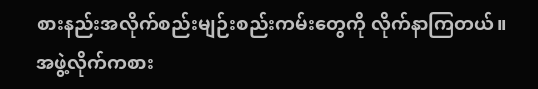စားနည်းအလိုက်စည်းမျဉ်းစည်းကမ်းတွေကို လိုက်နာကြတယ်။ အဖွဲ့လိုက်ကစား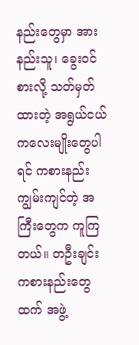နည်းတွေမှာ အားနည်းသူ၊ ခွေးဝင်စားလို့ သတ်မှတ်ထားတဲ့ အရွယ်ငယ်ကလေးမျိုးတွေပါရင် ကစားနည်း ကျွမ်းကျင်တဲ့ အကြီးတွေက ကူကြတယ်။ တဦးချင်းကစားနည်းတွေထက် အဖွဲ့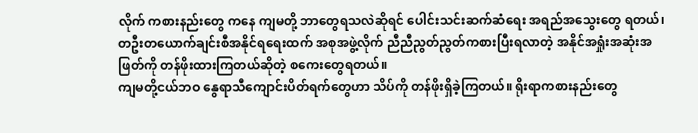လိုက် ကစားနည်းတွေ ကနေ ကျမတို့ ဘာတွေရသလဲဆိုရင် ပေါင်းသင်းဆက်ဆံရေး အရည်အသွေးတွေ ရတယ်၊ တဦးတယောက်ချင်းစီအနိုင်ရရေးထက် အစုအဖွဲ့လိုက် ညီညီညွတ်ညွတ်ကစားပြီးရလာတဲ့ အနိုင်အရှုံးအဆုံးအဖြတ်ကို တန်ဖိုးထားကြတယ်ဆိုတဲ့ စကေးတွေရတယ်။
ကျမတို့ငယ်ဘဝ နွေရာသီကျောင်းပိတ်ရက်တွေဟာ သိပ်ကို တန်ဖိုးရှိခဲ့ကြတယ်။ ရိုးရာကစားနည်းတွေ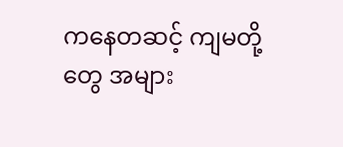ကနေတဆင့် ကျမတို့တွေ အများ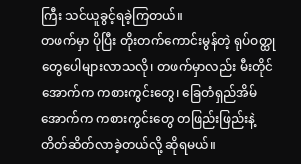ကြီး သင်ယူခွင့်ရခဲ့ကြတယ်။
တဖက်မှာ ပိုပြီး တိုးတက်ကောင်းမွန်တဲ့ ရုပ်ဝတ္ထုတွေပေါများလာသလို၊ တဖက်မှာလည်း မီးတိုင်အောက်က ကစားကွင်းတွေ၊ ခြေတံရှည်အိမ်အောက်က ကစားကွင်းတွေ တဖြည်းဖြည်းနဲ့ တိတ်ဆိတ်လာခဲ့တယ်လို့ ဆိုရမယ်။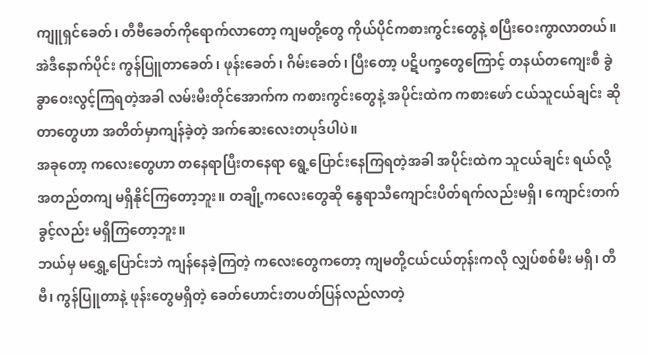ကျူရှင်ခေတ်၊ တီဗီခေတ်ကိုရောက်လာတော့ ကျမတို့တွေ ကိုယ်ပိုင်ကစားကွင်းတွေနဲ့ စပြီးဝေးကွာလာတယ်။ အဲဒီနောက်ပိုင်း ကွန်ပြူတာခေတ်၊ ဖုန်းခေတ်၊ ဂိမ်းခေတ်၊ ပြီးတော့ ပဋိပက္ခတွေကြောင့် တနယ်တကျေးစီ ခွဲခွာဝေးလွင့်ကြရတဲ့အခါ လမ်းမီးတိုင်အောက်က ကစားကွင်းတွေနဲ့ အပိုင်းထဲက ကစားဖော် ငယ်သူငယ်ချင်း ဆိုတာတွေဟာ အတိတ်မှာကျန်ခဲ့တဲ့ အက်ဆေးလေးတပုဒ်ပါပဲ။
အခုတော့ ကလေးတွေဟာ တနေရာပြီးတနေရာ ရွေ့ပြောင်းနေကြရတဲ့အခါ အပိုင်းထဲက သူငယ်ချင်း ရယ်လို့ အတည်တကျ မရှိနိုင်ကြတော့ဘူး။ တချို့ကလေးတွေဆို နွေရာသီကျောင်းပိတ်ရက်လည်းမရှိ၊ ကျောင်းတက် ခွင့်လည်း မရှိကြတော့ဘူး။
ဘယ်မှ မရွှေ့ပြောင်းဘဲ ကျန်နေခဲ့ကြတဲ့ ကလေးတွေကတော့ ကျမတို့ငယ်ငယ်တုန်းကလို လျှပ်စစ်မီး မရှိ၊ တီဗီ၊ ကွန်ပြူတာနဲ့ ဖုန်းတွေမရှိတဲ့ ခေတ်ဟောင်းတပတ်ပြန်လည်လာတဲ့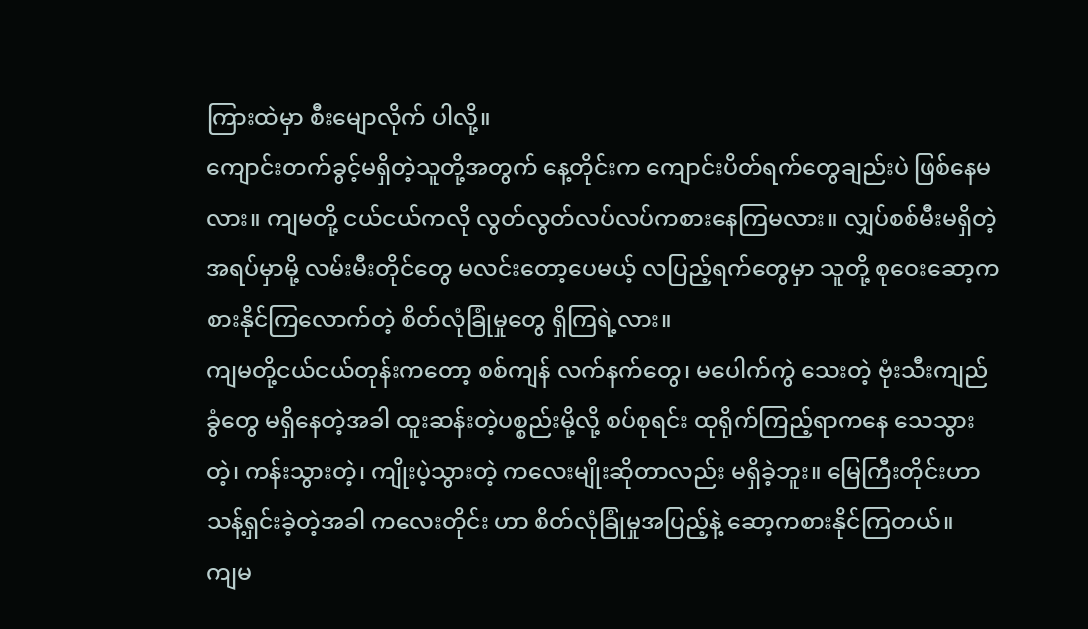ကြားထဲမှာ စီးမျောလိုက် ပါလို့။
ကျောင်းတက်ခွင့်မရှိတဲ့သူတို့အတွက် နေ့တိုင်းက ကျောင်းပိတ်ရက်တွေချည်းပဲ ဖြစ်နေမလား။ ကျမတို့ ငယ်ငယ်ကလို လွတ်လွတ်လပ်လပ်ကစားနေကြမလား။ လျှပ်စစ်မီးမရှိတဲ့အရပ်မှာမို့ လမ်းမီးတိုင်တွေ မလင်းတော့ပေမယ့် လပြည့်ရက်တွေမှာ သူတို့ စုဝေးဆော့ကစားနိုင်ကြလောက်တဲ့ စိတ်လုံခြုံမှုတွေ ရှိကြရဲ့လား။
ကျမတို့ငယ်ငယ်တုန်းကတော့ စစ်ကျန် လက်နက်တွေ၊ မပေါက်ကွဲ သေးတဲ့ ဗုံးသီးကျည်ခွံတွေ မရှိနေတဲ့အခါ ထူးဆန်းတဲ့ပစ္စည်းမို့လို့ စပ်စုရင်း ထုရိုက်ကြည့်ရာကနေ သေသွားတဲ့၊ ကန်းသွားတဲ့၊ ကျိုးပဲ့သွားတဲ့ ကလေးမျိုးဆိုတာလည်း မရှိခဲ့ဘူး။ မြေကြီးတိုင်းဟာ သန့်ရှင်းခဲ့တဲ့အခါ ကလေးတိုင်း ဟာ စိတ်လုံခြုံမှုအပြည့်နဲ့ ဆော့ကစားနိုင်ကြတယ်။
ကျမ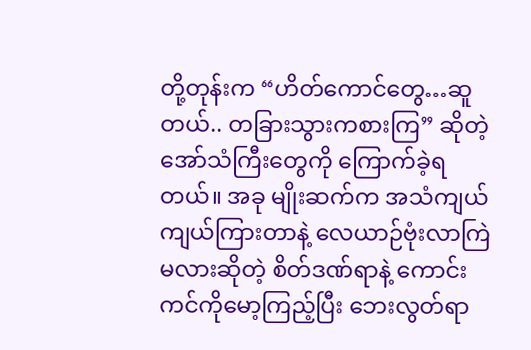တို့တုန်းက “ဟိတ်ကောင်တွေ…ဆူတယ်.. တခြားသွားကစားကြ” ဆိုတဲ့ အော်သံကြီးတွေကို ကြောက်ခဲ့ရ တယ်။ အခု မျိုးဆက်က အသံကျယ်ကျယ်ကြားတာနဲ့ လေယာဉ်ဗုံးလာကြဲမလားဆိုတဲ့ စိတ်ဒဏ်ရာနဲ့ ကောင်းကင်ကိုမော့ကြည့်ပြီး ဘေးလွတ်ရာ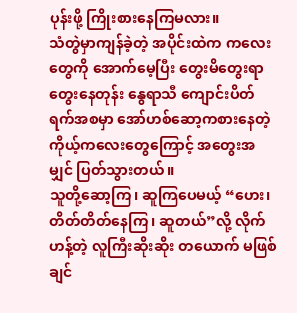ပုန်းဖို့ ကြိုးစားနေကြမလား။
သံတွဲမှာကျန်ခဲ့တဲ့ အပိုင်းထဲက ကလေးတွေကို အောက်မေ့ပြီး တွေးမိတွေးရာတွေးနေတုန်း နွေရာသီ ကျောင်းပိတ်ရက်အစမှာ အော်ဟစ်ဆော့ကစားနေတဲ့ ကိုယ့်ကလေးတွေကြောင့် အတွေးအမျှင် ပြတ်သွားတယ်။
သူတို့ဆော့ကြ၊ ဆူကြပေမယ့် “ဟေး၊ တိတ်တိတ်နေကြ၊ ဆူတယ်”လို့ လိုက်ဟန့်တဲ့ လူကြီးဆိုးဆိုး တယောက် မဖြစ်ချင်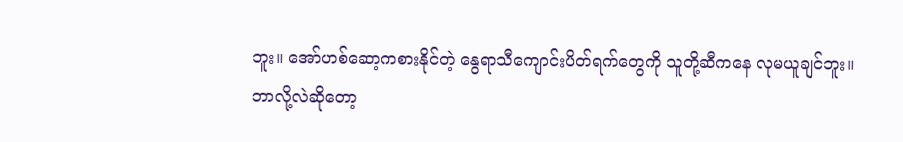ဘူး။ အော်ဟစ်ဆော့ကစားနိုင်တဲ့ နွေရာသီကျောင်းပိတ်ရက်တွေကို သူတို့ဆီကနေ လုမယူချင်ဘူး။
ဘာလို့လဲဆိုတော့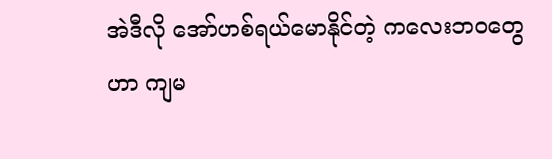အဲဒီလို အော်ဟစ်ရယ်မောနိုင်တဲ့ ကလေးဘဝတွေဟာ ကျမ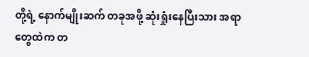တို့ရဲ့ နောက်မျိုးဆက် တခုအဖို့ ဆုံးရှုံးနေပြီးသား အရာတွေထဲက တ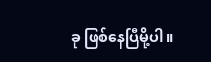ခု ဖြစ်နေပြီမို့ပါ။